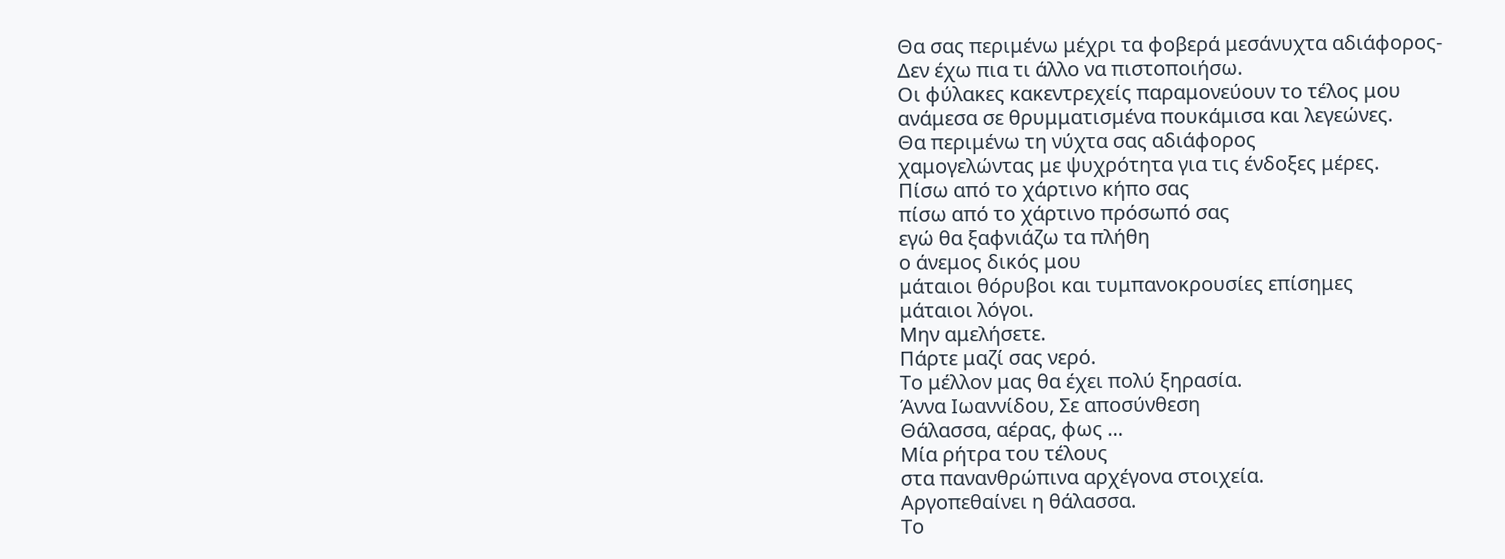Θα σας περιμένω μέχρι τα φοβερά μεσάνυχτα αδιάφορος-
Δεν έχω πια τι άλλο να πιστοποιήσω.
Οι φύλακες κακεντρεχείς παραμονεύουν το τέλος μου
ανάμεσα σε θρυμματισμένα πουκάμισα και λεγεώνες.
Θα περιμένω τη νύχτα σας αδιάφορος
χαμογελώντας με ψυχρότητα για τις ένδοξες μέρες.
Πίσω από το χάρτινο κήπο σας
πίσω από το χάρτινο πρόσωπό σας
εγώ θα ξαφνιάζω τα πλήθη
ο άνεμος δικός μου
μάταιοι θόρυβοι και τυμπανοκρουσίες επίσημες
μάταιοι λόγοι.
Μην αμελήσετε.
Πάρτε μαζί σας νερό.
Το μέλλον μας θα έχει πολύ ξηρασία.
Άννα Ιωαννίδου, Σε αποσύνθεση
Θάλασσα, αέρας, φως …
Mία ρήτρα του τέλους
στα πανανθρώπινα αρχέγονα στοιχεία.
Αργοπεθαίνει η θάλασσα.
Το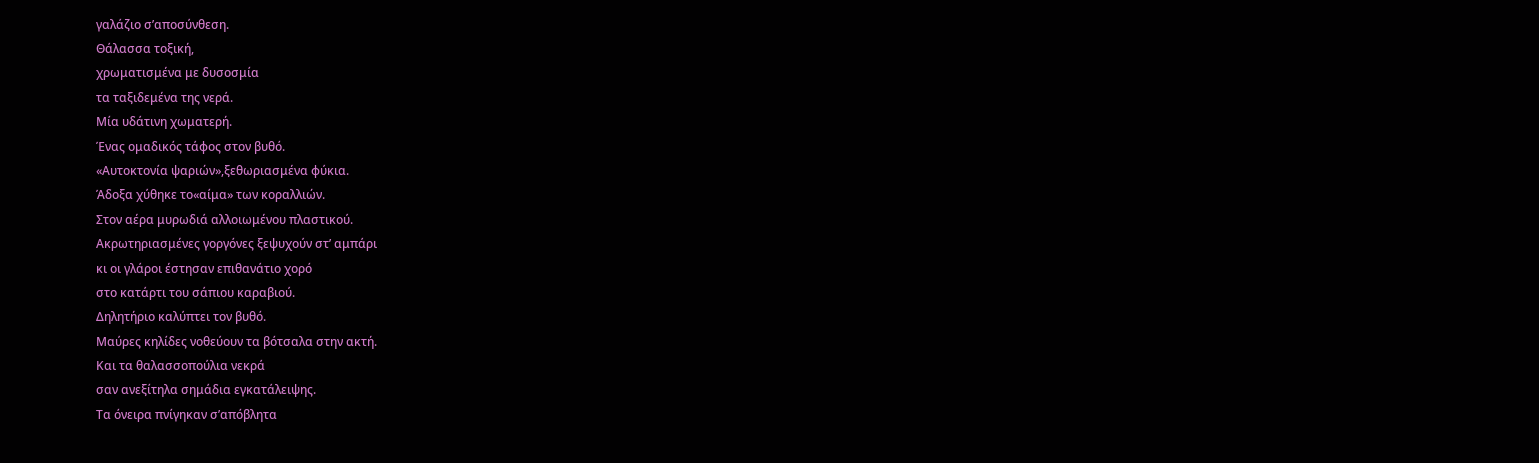γαλάζιο σ’αποσύνθεση.
Θάλασσα τοξική,
χρωματισμένα με δυσοσμία
τα ταξιδεμένα της νερά.
Μία υδάτινη χωματερή.
Ένας ομαδικός τάφος στον βυθό.
«Αυτοκτονία ψαριών»,ξεθωριασμένα φύκια.
Άδοξα χύθηκε το«αίμα» των κοραλλιών.
Στον αέρα μυρωδιά αλλοιωμένου πλαστικού.
Ακρωτηριασμένες γοργόνες ξεψυχούν στ’ αμπάρι
κι οι γλάροι έστησαν επιθανάτιο χορό
στο κατάρτι του σάπιου καραβιού.
Δηλητήριο καλύπτει τον βυθό.
Μαύρες κηλίδες νοθεύουν τα βότσαλα στην ακτή.
Και τα θαλασσοπούλια νεκρά
σαν ανεξίτηλα σημάδια εγκατάλειψης.
Τα όνειρα πνίγηκαν σ’απόβλητα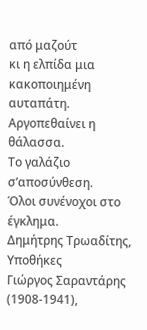από μαζούτ
κι η ελπίδα μια κακοποιημένη αυταπάτη.
Αργοπεθαίνει η θάλασσα.
Το γαλάζιο σ’αποσύνθεση.
Όλοι συνένοχοι στο έγκλημα.
Δημήτρης Τρωαδίτης, Υποθήκες
Γιώργος Σαραντάρης (1908-1941),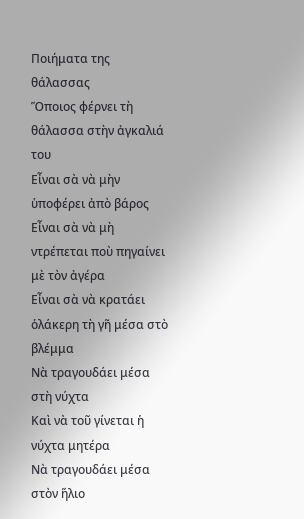Ποιήματα της θάλασσας
Ὅποιος φέρνει τὴ θάλασσα στὴν ἀγκαλιά του
Εἶναι σὰ νὰ μὴν ὑποφέρει ἀπὸ βάρος
Εἶναι σὰ νὰ μὴ ντρέπεται ποὺ πηγαίνει μὲ τὸν ἀγέρα
Εἶναι σὰ νὰ κρατάει ὁλάκερη τὴ γῆ μέσα στὸ βλέμμα
Νὰ τραγουδάει μέσα στὴ νύχτα
Καὶ νὰ τοῦ γίνεται ἡ νύχτα μητέρα
Νὰ τραγουδάει μέσα στὸν ἥλιο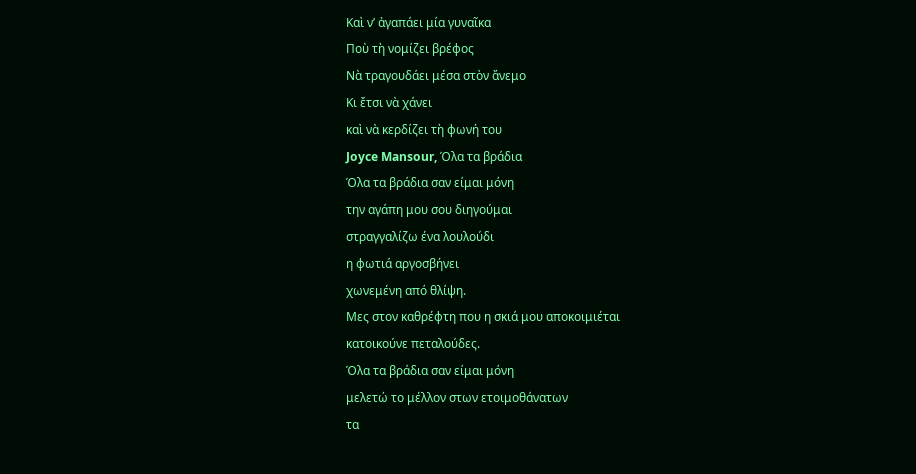Καὶ ν’ ἀγαπάει μία γυναῖκα
Ποὺ τὴ νομίζει βρέφος
Νὰ τραγουδάει μέσα στὸν ἄνεμο
Κι ἔτσι νὰ χάνει
καὶ νὰ κερδίζει τὴ φωνή του
Joyce Mansour, Όλα τα βράδια
Όλα τα βράδια σαν είμαι μόνη
την αγάπη μου σου διηγούμαι
στραγγαλίζω ένα λουλούδι
η φωτιά αργοσβήνει
χωνεμένη από θλίψη.
Μες στον καθρέφτη που η σκιά μου αποκοιμιέται
κατοικούνε πεταλούδες.
Όλα τα βράδια σαν είμαι μόνη
μελετώ το μέλλον στων ετοιμοθάνατων
τα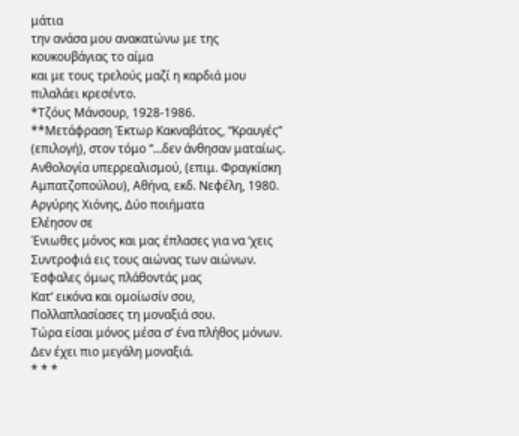μάτια
την ανάσα μου ανακατώνω με της
κουκουβάγιας το αίμα
και με τους τρελούς μαζί η καρδιά μου
πιλαλάει κρεσέντο.
*Τζόυς Μάνσουρ, 1928-1986.
**Μετάφραση Έκτωρ Κακναβάτος, “Κραυγές” (επιλογή), στον τόμο “…δεν άνθησαν ματαίως. Ανθολογία υπερρεαλισμού, (επιμ. Φραγκίσκη Αμπατζοπούλου), Αθήνα, εκδ. Νεφέλη, 1980.
Αργύρης Χιόνης, Δύο ποιήματα
Ελέησον σε
Ένιωθες μόνος και μας έπλασες για να ‘χεις
Συντροφιά εις τους αιώνας των αιώνων.
Έσφαλες όμως πλάθοντάς μας
Κατ’ εικόνα και ομοίωσίν σου,
Πολλαπλασίασες τη μοναξιά σου.
Τώρα είσαι μόνος μέσα σ’ ένα πλήθος μόνων.
Δεν έχει πιο μεγάλη μοναξιά.
* * *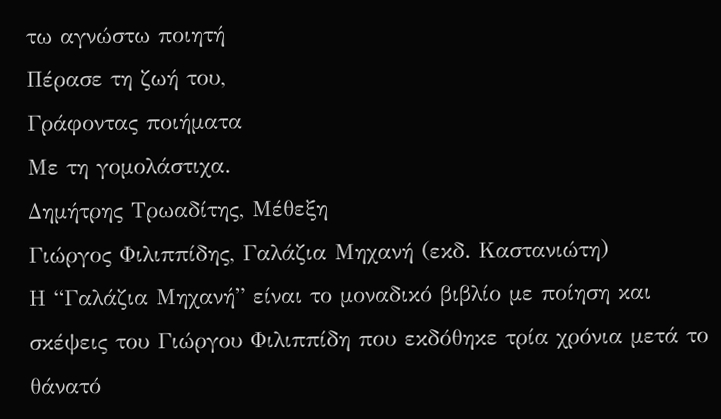τω αγνώστω ποιητή
Πέρασε τη ζωή του,
Γράφοντας ποιήματα
Με τη γομολάστιχα.
Δημήτρης Τρωαδίτης, Μέθεξη
Γιώργος Φιλιππίδης, Γαλάζια Μηχανή (εκδ. Καστανιώτη)
Η “Γαλάζια Μηχανή” είναι το μοναδικό βιβλίο με ποίηση και σκέψεις του Γιώργου Φιλιππίδη που εκδόθηκε τρία χρόνια μετά το θάνατό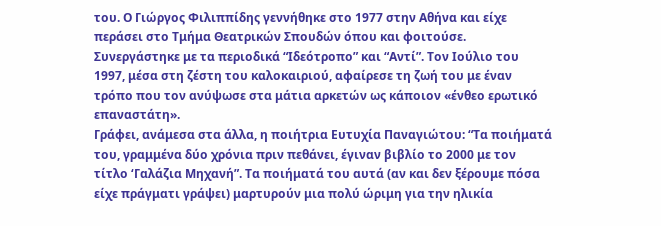του. Ο Γιώργος Φιλιππίδης γεννήθηκε στο 1977 στην Αθήνα και είχε περάσει στο Τμήμα Θεατρικών Σπουδών όπου και φοιτούσε. Συνεργάστηκε με τα περιοδικά “Ιδεότροπο” και “Αντί”. Τον Ιούλιο του 1997, μέσα στη ζέστη του καλοκαιριού, αφαίρεσε τη ζωή του με έναν τρόπο που τον ανύψωσε στα μάτια αρκετών ως κάποιον «ένθεο ερωτικό επαναστάτη».
Γράφει, ανάμεσα στα άλλα, η ποιήτρια Ευτυχία Παναγιώτου: “Τα ποιήματά του, γραμμένα δύο χρόνια πριν πεθάνει, έγιναν βιβλίο το 2000 με τον τίτλο ‘Γαλάζια Μηχανή”. Τα ποιήματά του αυτά (αν και δεν ξέρουμε πόσα είχε πράγματι γράψει) μαρτυρούν μια πολύ ώριμη για την ηλικία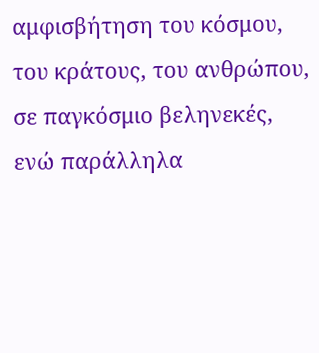αμφισβήτηση του κόσμου, του κράτους, του ανθρώπου, σε παγκόσμιο βεληνεκές, ενώ παράλληλα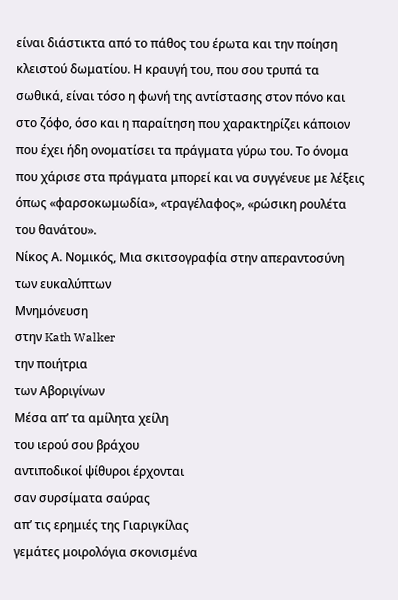είναι διάστικτα από το πάθος του έρωτα και την ποίηση κλειστού δωματίου. Η κραυγή του, που σου τρυπά τα σωθικά, είναι τόσο η φωνή της αντίστασης στον πόνο και στο ζόφο, όσο και η παραίτηση που χαρακτηρίζει κάποιον που έχει ήδη ονοματίσει τα πράγματα γύρω του. Το όνομα που χάρισε στα πράγματα μπορεί και να συγγένευε με λέξεις όπως «φαρσοκωμωδία», «τραγέλαφος», «ρώσικη ρουλέτα του θανάτου».
Νίκος Α. Νομικός, Μια σκιτσογραφία στην απεραντοσύνη των ευκαλύπτων
Μνημόνευση
στην Kath Walker
την ποιήτρια
των Αβοριγίνων
Μέσα απ’ τα αμίλητα χείλη
του ιερού σου βράχου
αντιποδικοί ψίθυροι έρχονται
σαν συρσίματα σαύρας
απ’ τις ερημιές της Γιαριγκίλας
γεμάτες μοιρολόγια σκονισμένα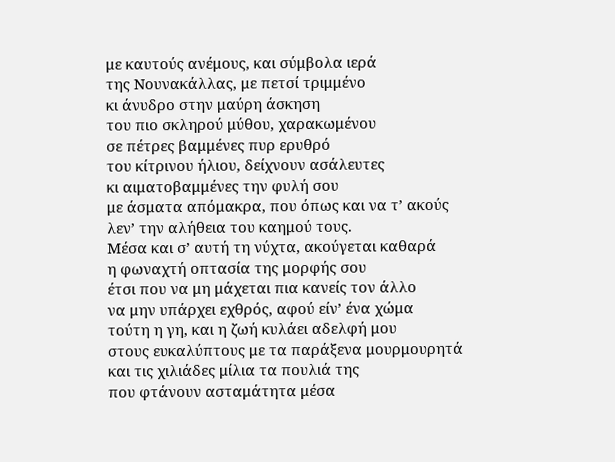με καυτούς ανέμους, και σύμβολα ιερά
της Νουνακάλλας, με πετσί τριμμένο
κι άνυδρο στην μαύρη άσκηση
του πιο σκληρού μύθου, χαρακωμένου
σε πέτρες βαμμένες πυρ ερυθρό
του κίτρινου ήλιου, δείχνουν ασάλευτες
κι αιματοβαμμένες την φυλή σου
με άσματα απόμακρα, που όπως και να τ’ ακούς
λεν’ την αλήθεια του καημού τους.
Μέσα και σ’ αυτή τη νύχτα, ακούγεται καθαρά
η φωναχτή οπτασία της μορφής σου
έτσι που να μη μάχεται πια κανείς τον άλλο
να μην υπάρχει εχθρός, αφού είν’ ένα χώμα
τούτη η γη, και η ζωή κυλάει αδελφή μου
στους ευκαλύπτους με τα παράξενα μουρμουρητά
και τις χιλιάδες μίλια τα πουλιά της
που φτάνουν ασταμάτητα μέσα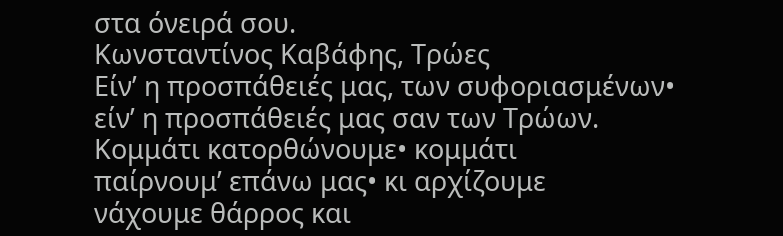στα όνειρά σου.
Κωνσταντίνος Καβάφης, Τρώες
Είν’ η προσπάθειές μας, των συφοριασμένων•
είν’ η προσπάθειές μας σαν των Τρώων.
Κομμάτι κατορθώνουμε• κομμάτι
παίρνουμ’ επάνω μας• κι αρχίζουμε
νάχουμε θάρρος και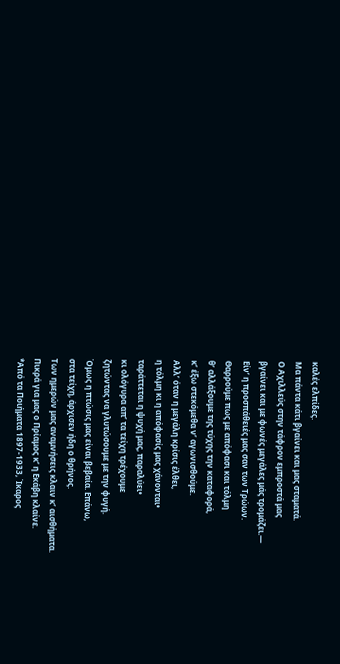καλές ελπίδες.
Μα πάντα κάτι βγαίνει και μας σταματά.
Ο Aχιλλεύς στην τάφρον εμπροστά μας
βγαίνει και με φωνές μεγάλες μάς τρομάζει.—
Είν’ η προσπάθειές μας σαν των Τρώων.
Θαρρούμε πως με απόφασι και τόλμη
θ’ αλλάξουμε της τύχης την καταφορά,
κ’ έξω στεκόμεθα ν’ αγωνισθούμε.
Aλλ’ όταν η μεγάλη κρίσις έλθει,
η τόλμη κι η απόφασίς μας χάνονται•
ταράττεται η ψυχή μας, παραλύει•
κι ολόγυρα απ’ τα τείχη τρέχουμε
ζητώντας να γλυτώσουμε με την φυγή.
Όμως η πτώσις μας είναι βεβαία. Επάνω,
στα τείχη, άρχισεν ήδη ο θρήνος.
Των ημερών μας αναμνήσεις κλαιν κ’ αισθήματα.
Πικρά για μας ο Πρίαμος κ’ η Εκάβη κλαίνε.
*Από τα Ποιήματα 1897-1933, Ίκαρος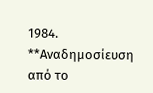1984.
**Αναδημοσίευση από το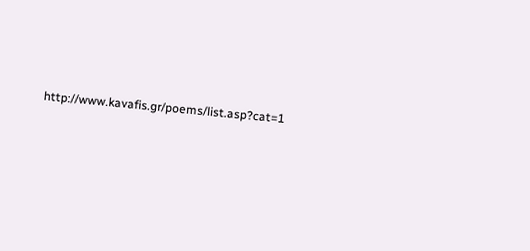http://www.kavafis.gr/poems/list.asp?cat=1